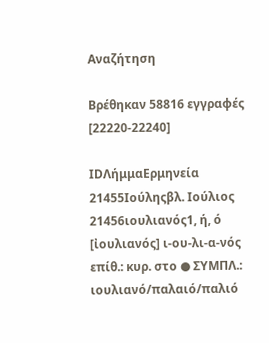Αναζήτηση

Βρέθηκαν 58816 εγγραφές  [22220-22240]

IDΛήμμαΕρμηνεία
21455Ιούληςβλ. Ιούλιος
21456ιουλιανός1, ή, ό [ἰουλιανός] ι-ου-λι-α-νός επίθ.: κυρ. στο ● ΣΥΜΠΛ.: ιουλιανό/παλαιό/παλιό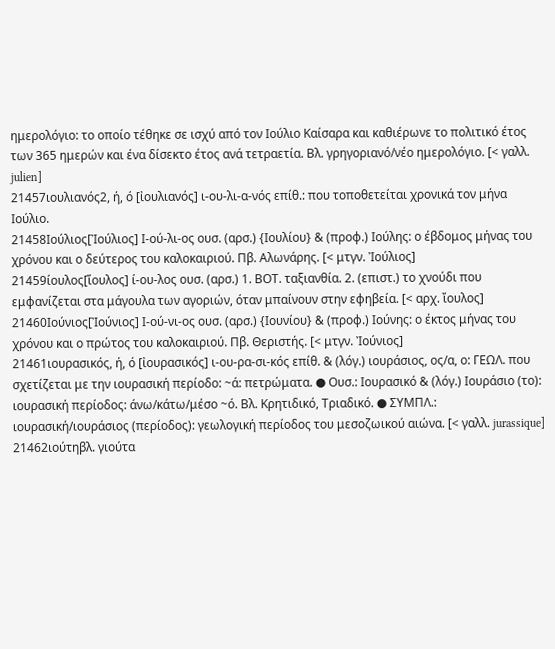ημερολόγιο: το οποίο τέθηκε σε ισχύ από τον Ιούλιο Καίσαρα και καθιέρωνε το πολιτικό έτος των 365 ημερών και ένα δίσεκτο έτος ανά τετραετία. Βλ. γρηγοριανό/νέο ημερολόγιο. [< γαλλ. julien]
21457ιουλιανός2, ή, ό [ἰουλιανός] ι-ου-λι-α-νός επίθ.: που τοποθετείται χρονικά τον μήνα Ιούλιο.
21458Ιούλιος[Ἰούλιος] Ι-ού-λι-ος ουσ. (αρσ.) {Ιουλίου} & (προφ.) Ιούλης: ο έβδομος μήνας του χρόνου και ο δεύτερος του καλοκαιριού. Πβ. Αλωνάρης. [< μτγν. Ἰούλιος]
21459ίουλος[ἴουλος] ί-ου-λος ουσ. (αρσ.) 1. ΒΟΤ. ταξιανθία. 2. (επιστ.) το χνούδι που εμφανίζεται στα μάγουλα των αγοριών, όταν μπαίνουν στην εφηβεία. [< αρχ. ἴουλος]
21460Ιούνιος[Ἰούνιος] Ι-ού-νι-ος ουσ. (αρσ.) {Ιουνίου} & (προφ.) Ιούνης: ο έκτος μήνας του χρόνου και ο πρώτος του καλοκαιριού. Πβ. Θεριστής. [< μτγν. Ἰούνιος]
21461ιουρασικός, ή, ό [ἰουρασικός] ι-ου-ρα-σι-κός επίθ. & (λόγ.) ιουράσιος, ος/α, ο: ΓΕΩΛ. που σχετίζεται με την ιουρασική περίοδο: ~ά: πετρώματα. ● Ουσ.: Ιουρασικό & (λόγ.) Ιουράσιο (το): ιουρασική περίοδος: άνω/κάτω/μέσο ~ό. Βλ. Κρητιδικό, Τριαδικό. ● ΣΥΜΠΛ.: ιουρασική/ιουράσιος (περίοδος): γεωλογική περίοδος του μεσοζωικού αιώνα. [< γαλλ. jurassique]
21462ιούτηβλ. γιούτα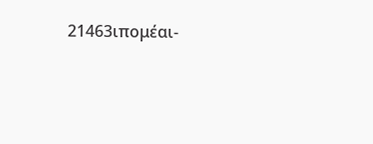21463ιπομέαι-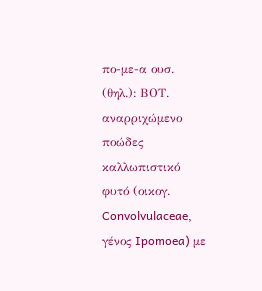πο-με-α ουσ. (θηλ.): ΒΟΤ. αναρριχώμενο ποώδες καλλωπιστικό φυτό (οικογ. Convolvulaceae, γένος Ipomoea) με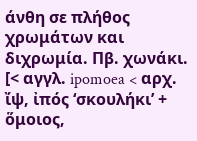άνθη σε πλήθος χρωμάτων και διχρωμία. Πβ. χωνάκι. [< αγγλ. ipomoea < αρχ. ἴψ, ἰπός ‘σκουλήκι’ + ὅμοιος,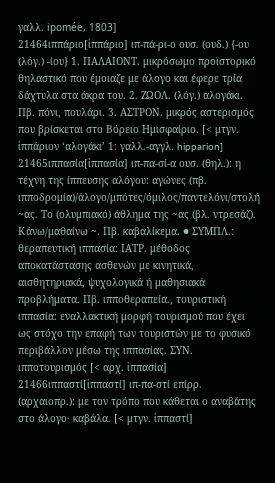γαλλ. ipomée, 1803]
21464ιππάριο[ἱππάριο] ιπ-πά-ρι-ο ουσ. (ουδ.) {-ου (λόγ.) -ίου} 1. ΠΑΛΑΙΟΝΤ. μικρόσωμο προϊστορικό θηλαστικό που έμοιαζε με άλογο και έφερε τρία δάχτυλα στα άκρα του. 2. ΖΩΟΛ. (λόγ.) αλογάκι. Πβ. πόνι, πουλάρι. 3. ΑΣΤΡΟΝ. μικρός αστερισμός που βρίσκεται στο Βόρειο Ημισφαίριο. [< μτγν. ἱππάριον ‘αλογάκι’ 1: γαλλ.-αγγλ. hipparion]
21465ιππασία[ἱππασία] ιπ-πα-σί-α ουσ. (θηλ.): η τέχνη της ίππευσης αλόγου: αγώνες (πβ. ιπποδρομία)/άλογο/μπότες/όμιλος/παντελόνι/στολή ~ας. Το (ολυμπιακό) άθλημα της ~ας (βλ. ντρεσάζ). Κάνω/μαθαίνω ~. Πβ. καβαλίκεμα. ● ΣΥΜΠΛ.: θεραπευτική ιππασία: ΙΑΤΡ. μέθοδος αποκατάστασης ασθενών με κινητικά, αισθητηριακά, ψυχολογικά ή μαθησιακά προβλήματα. Πβ. ιπποθεραπεία., τουριστική ιππασία: εναλλακτική μορφή τουρισμού που έχει ως στόχο την επαφή των τουριστών με το φυσικό περιβάλλον μέσω της ιππασίας. ΣΥΝ. ιπποτουρισμός [< αρχ. ἱππασία]
21466ιππαστί[ἱππαστί] ιπ-πα-στί επίρρ. (αρχαιοπρ.): με τον τρόπο που κάθεται ο αναβάτης στο άλογο· καβάλα. [< μτγν. ἱππαστί]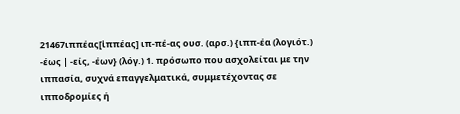21467ιππέας[ἱππέας] ιπ-πέ-ας ουσ. (αρσ.) {ιππ-έα (λογιότ.) -έως | -είς, -έων} (λόγ.) 1. πρόσωπο που ασχολείται με την ιππασία, συχνά επαγγελματικά, συμμετέχοντας σε ιπποδρομίες ή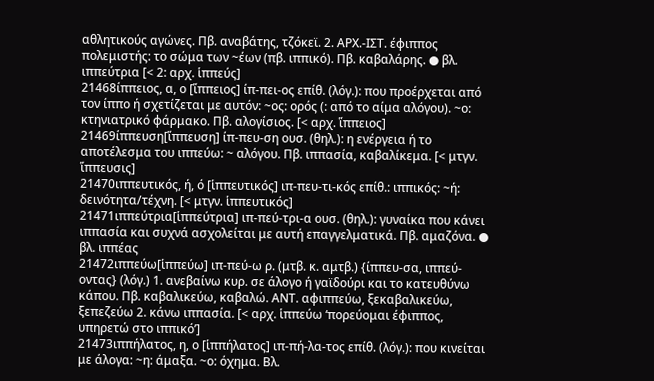αθλητικούς αγώνες. Πβ. αναβάτης, τζόκεϊ. 2. ΑΡΧ.-ΙΣΤ. έφιππος πολεμιστής: το σώμα των ~έων (πβ. ιππικό). Πβ. καβαλάρης. ● βλ. ιππεύτρια [< 2: αρχ. ἱππεύς]
21468ίππειος, α, ο [ἵππειος] ίπ-πει-ος επίθ. (λόγ.): που προέρχεται από τον ίππο ή σχετίζεται με αυτόν: ~ος: ορός (: από το αίμα αλόγου). ~ο: κτηνιατρικό φάρμακο. Πβ. αλογίσιος. [< αρχ. ἵππειος]
21469ίππευση[ἵππευση] ίπ-πευ-ση ουσ. (θηλ.): η ενέργεια ή το αποτέλεσμα του ιππεύω: ~ αλόγου. Πβ. ιππασία, καβαλίκεμα. [< μτγν. ἵππευσις]
21470ιππευτικός, ή, ό [ἱππευτικός] ιπ-πευ-τι-κός επίθ.: ιππικός: ~ή: δεινότητα/τέχνη. [< μτγν. ἱππευτικός]
21471ιππεύτρια[ἱππεύτρια] ιπ-πεύ-τρι-α ουσ. (θηλ.): γυναίκα που κάνει ιππασία και συχνά ασχολείται με αυτή επαγγελματικά. Πβ. αμαζόνα. ● βλ. ιππέας
21472ιππεύω[ἱππεύω] ιπ-πεύ-ω ρ. (μτβ. κ. αμτβ.) {ίππευ-σα, ιππεύ-οντας} (λόγ.) 1. ανεβαίνω κυρ. σε άλογο ή γαϊδούρι και το κατευθύνω κάπου. Πβ. καβαλικεύω, καβαλώ. ΑΝΤ. αφιππεύω, ξεκαβαλικεύω, ξεπεζεύω 2. κάνω ιππασία. [< αρχ. ἱππεύω ‘πορεύομαι έφιππος, υπηρετώ στο ιππικό’]
21473ιππήλατος, η, ο [ἱππήλατος] ιπ-πή-λα-τος επίθ. (λόγ.): που κινείται με άλογα: ~η: άμαξα. ~ο: όχημα. Βλ.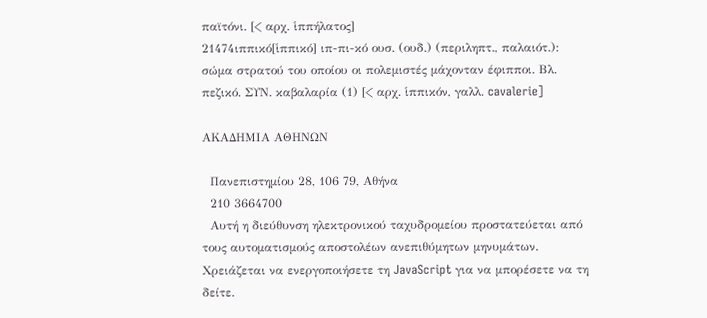παϊτόνι. [< αρχ. ἱππήλατος]
21474ιππικό[ἱππικό] ιπ-πι-κό ουσ. (ουδ.) (περιληπτ., παλαιότ.): σώμα στρατού του οποίου οι πολεμιστές μάχονταν έφιπποι. Βλ. πεζικό. ΣΥΝ. καβαλαρία (1) [< αρχ. ἱππικόν, γαλλ. cavalerie]

ΑΚΑΔΗΜΙΑ ΑΘΗΝΩΝ

  Πανεπιστημίου 28, 106 79, Αθήνα
  210 3664700
  Αυτή η διεύθυνση ηλεκτρονικού ταχυδρομείου προστατεύεται από τους αυτοματισμούς αποστολέων ανεπιθύμητων μηνυμάτων. Χρειάζεται να ενεργοποιήσετε τη JavaScript για να μπορέσετε να τη δείτε.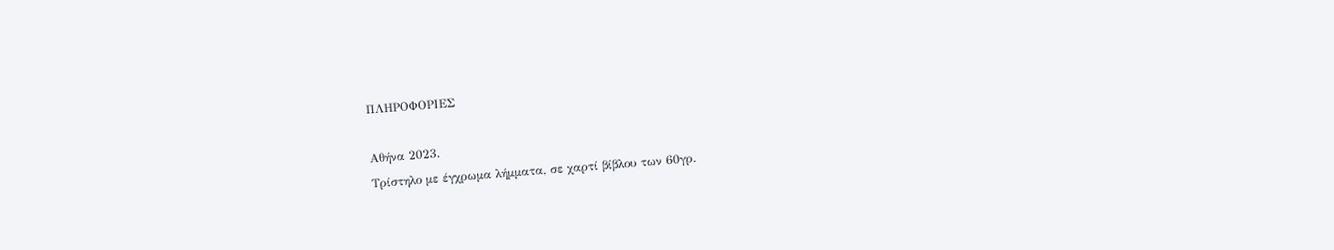ΠΛΗΡΟΦΟΡΙΕΣ

Αθήνα 2023.
Τρίστηλο με έγχρωμα λήμματα, σε χαρτί βίβλου των 60γρ.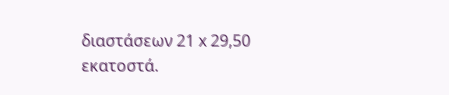διαστάσεων 21 x 29,50 εκατοστά.